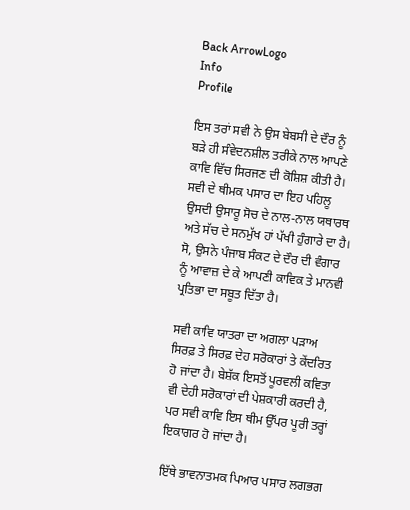Back ArrowLogo
Info
Profile

ਇਸ ਤਰਾਂ ਸਵੀ ਨੇ ਉਸ ਬੇਬਸੀ ਦੇ ਦੌਰ ਨੂੰ ਬੜੇ ਹੀ ਸੰਵੇਦਨਸ਼ੀਲ ਤਰੀਕੇ ਨਾਲ ਆਪਣੇ ਕਾਵਿ ਵਿੱਚ ਸਿਰਜਣ ਦੀ ਕੋਸ਼ਿਸ਼ ਕੀਤੀ ਹੈ। ਸਵੀ ਦੇ ਥੀਮਕ ਪਸਾਰ ਦਾ ਇਹ ਪਹਿਲੂ ਉਸਦੀ ਉਸਾਰੂ ਸੋਚ ਦੇ ਨਾਲ-ਨਾਲ ਯਥਾਰਥ ਅਤੇ ਸੱਚ ਦੇ ਸਨਮੁੱਖ ਹਾਂ ਪੱਖੀ ਹੁੰਗਾਰੇ ਦਾ ਹੈ। ਸੋ, ਉਸਨੇ ਪੰਜਾਬ ਸੰਕਟ ਦੇ ਦੌਰ ਦੀ ਵੰਗਾਰ ਨੂੰ ਆਵਾਜ਼ ਦੇ ਕੇ ਆਪਣੀ ਕਾਵਿਕ ਤੇ ਮਾਨਵੀ ਪ੍ਰਤਿਭਾ ਦਾ ਸਬੂਤ ਦਿੱਤਾ ਹੈ।

ਸਵੀ ਕਾਵਿ ਯਾਤਰਾ ਦਾ ਅਗਲਾ ਪੜਾਅ ਸਿਰਫ਼ ਤੇ ਸਿਰਫ਼ ਦੇਹ ਸਰੋਕਾਰਾਂ ਤੇ ਕੇਂਦਰਿਤ ਹੋ ਜਾਂਦਾ ਹੈ। ਬੇਸ਼ੱਕ ਇਸਤੋਂ ਪੂਰਵਲੀ ਕਵਿਤਾ ਵੀ ਦੇਹੀ ਸਰੋਕਾਰਾਂ ਦੀ ਪੇਸ਼ਕਾਰੀ ਕਰਦੀ ਹੈ, ਪਰ ਸਵੀ ਕਾਵਿ ਇਸ ਥੀਮ ਉੱਪਰ ਪੂਰੀ ਤਰ੍ਹਾਂ ਇਕਾਗਰ ਹੋ ਜਾਂਦਾ ਹੈ।

ਇੱਥੇ ਭਾਵਨਾਤਮਕ ਪਿਆਰ ਪਸਾਰ ਲਗਭਗ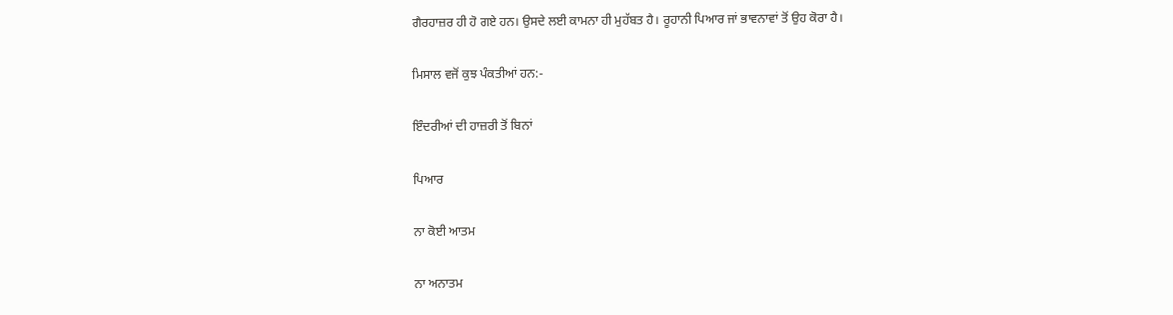ਗੈਰਹਾਜ਼ਰ ਹੀ ਹੋ ਗਏ ਹਨ। ਉਸਦੇ ਲਈ ਕਾਮਨਾ ਹੀ ਮੁਹੱਬਤ ਹੈ। ਰੂਹਾਨੀ ਪਿਆਰ ਜਾਂ ਭਾਵਨਾਵਾਂ ਤੋਂ ਉਹ ਕੋਰਾ ਹੈ।

ਮਿਸਾਲ ਵਜੋਂ ਕੁਝ ਪੰਕਤੀਆਂ ਹਨ:-

ਇੰਦਰੀਆਂ ਦੀ ਹਾਜ਼ਰੀ ਤੋਂ ਬਿਨਾਂ

ਪਿਆਰ

ਨਾ ਕੋਈ ਆਤਮ

ਨਾ ਅਨਾਤਮ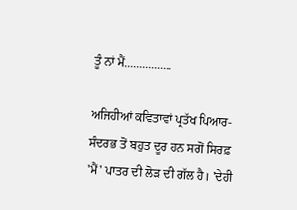ਤੂੰ ਨਾਂ ਮੈਂ................

ਅਜਿਹੀਆਂ ਕਵਿਤਾਵਾਂ ਪ੍ਰਤੱਖ ਪਿਆਰ-ਸੰਦਰਭ ਤੋਂ ਬਹੁਤ ਦੂਰ ਹਨ ਸਗੋਂ ਸਿਰਫ਼ 'ਮੈਂ' ਪਾਤਰ ਦੀ ਲੋੜ ਦੀ ਗੱਲ ਹੈ। 'ਦੇਹੀ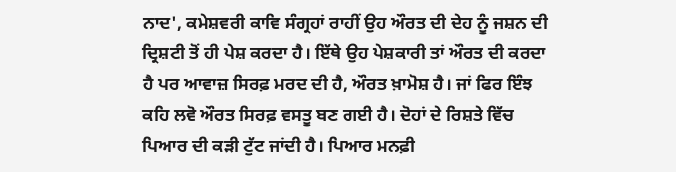ਨਾਦ', ਕਮੇਸ਼ਵਰੀ ਕਾਵਿ ਸੰਗ੍ਰਹਾਂ ਰਾਹੀਂ ਉਹ ਔਰਤ ਦੀ ਦੇਹ ਨੂੰ ਜਸ਼ਨ ਦੀ ਦ੍ਰਿਸ਼ਟੀ ਤੋਂ ਹੀ ਪੇਸ਼ ਕਰਦਾ ਹੈ। ਇੱਥੇ ਉਹ ਪੇਸ਼ਕਾਰੀ ਤਾਂ ਔਰਤ ਦੀ ਕਰਦਾ ਹੈ ਪਰ ਆਵਾਜ਼ ਸਿਰਫ਼ ਮਰਦ ਦੀ ਹੈ, ਔਰਤ ਖ਼ਾਮੋਸ਼ ਹੈ। ਜਾਂ ਫਿਰ ਇੰਝ ਕਹਿ ਲਵੋ ਔਰਤ ਸਿਰਫ਼ ਵਸਤੂ ਬਣ ਗਈ ਹੈ। ਦੋਹਾਂ ਦੇ ਰਿਸ਼ਤੇ ਵਿੱਚ ਪਿਆਰ ਦੀ ਕੜੀ ਟੁੱਟ ਜਾਂਦੀ ਹੈ। ਪਿਆਰ ਮਨਫ਼ੀ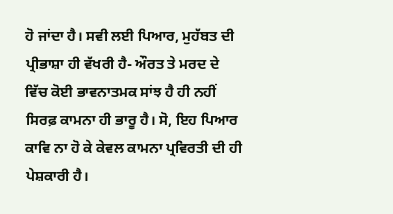ਹੋ ਜਾਂਦਾ ਹੈ। ਸਵੀ ਲਈ ਪਿਆਰ, ਮੁਹੱਬਤ ਦੀ ਪ੍ਰੀਭਾਸ਼ਾ ਹੀ ਵੱਖਰੀ ਹੈ- ਔਰਤ ਤੇ ਮਰਦ ਦੇ ਵਿੱਚ ਕੋਈ ਭਾਵਨਾਤਮਕ ਸਾਂਝ ਹੈ ਹੀ ਨਹੀਂ ਸਿਰਫ਼ ਕਾਮਨਾ ਹੀ ਭਾਰੂ ਹੈ। ਸੋ, ਇਹ ਪਿਆਰ ਕਾਵਿ ਨਾ ਹੋ ਕੇ ਕੇਵਲ ਕਾਮਨਾ ਪ੍ਰਵਿਰਤੀ ਦੀ ਹੀ ਪੇਸ਼ਕਾਰੀ ਹੈ।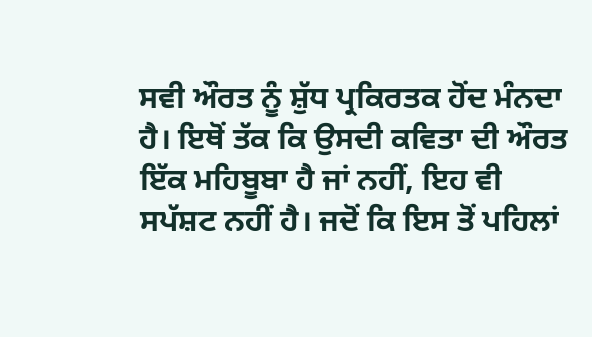ਸਵੀ ਔਰਤ ਨੂੰ ਸ਼ੁੱਧ ਪ੍ਰਕਿਰਤਕ ਹੋਂਦ ਮੰਨਦਾ ਹੈ। ਇਥੋਂ ਤੱਕ ਕਿ ਉਸਦੀ ਕਵਿਤਾ ਦੀ ਔਰਤ ਇੱਕ ਮਹਿਬੂਬਾ ਹੈ ਜਾਂ ਨਹੀਂ, ਇਹ ਵੀ ਸਪੱਸ਼ਟ ਨਹੀਂ ਹੈ। ਜਦੋਂ ਕਿ ਇਸ ਤੋਂ ਪਹਿਲਾਂ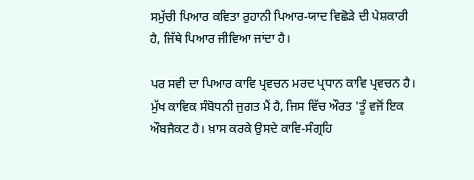ਸਮੁੱਚੀ ਪਿਆਰ ਕਵਿਤਾ ਰੁਹਾਨੀ ਪਿਆਰ-ਯਾਦ ਵਿਛੋੜੇ ਦੀ ਪੇਸ਼ਕਾਰੀ ਹੈ, ਜਿੱਥੇ ਪਿਆਰ ਜੀਵਿਆ ਜਾਂਦਾ ਹੈ।

ਪਰ ਸਵੀ ਦਾ ਪਿਆਰ ਕਾਵਿ ਪ੍ਰਵਚਨ ਮਰਦ ਪ੍ਰਧਾਨ ਕਾਵਿ ਪ੍ਰਵਚਨ ਹੈ। ਮੁੱਖ ਕਾਵਿਕ ਸੰਬੋਧਨੀ ਜੁਗਤ ਮੈਂ ਹੈ, ਜਿਸ ਵਿੱਚ ਔਰਤ 'ਤੂੰ ਵਜੋਂ ਇਕ ਔਬਜੈਕਟ ਹੈ। ਖ਼ਾਸ ਕਰਕੇ ਉਸਦੇ ਕਾਵਿ-ਸੰਗ੍ਰਹਿ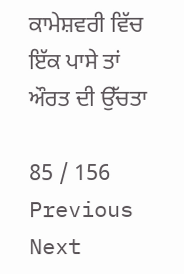ਕਾਮੇਸ਼ਵਰੀ ਵਿੱਚ ਇੱਕ ਪਾਸੇ ਤਾਂ ਔਰਤ ਦੀ ਉੱਚਤਾ

85 / 156
Previous
Next